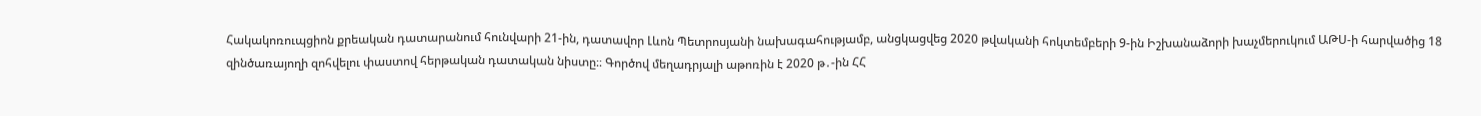Հակակոռուպցիոն քրեական դատարանում հունվարի 21-ին, դատավոր Լևոն Պետրոսյանի նախագահությամբ, անցկացվեց 2020 թվականի հոկտեմբերի 9-ին Իշխանաձորի խաչմերուկում ԱԹՍ-ի հարվածից 18 զինծառայողի զոհվելու փաստով հերթական դատական նիստը։։ Գործով մեղադրյալի աթոռին է 2020 թ․-ին ՀՀ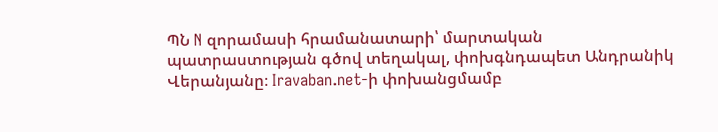ՊՆ N զորամասի հրամանատարի՝ մարտական պատրաստության գծով տեղակալ, փոխգնդապետ Անդրանիկ Վերանյանը։ Iravaban.net-ի փոխանցմամբ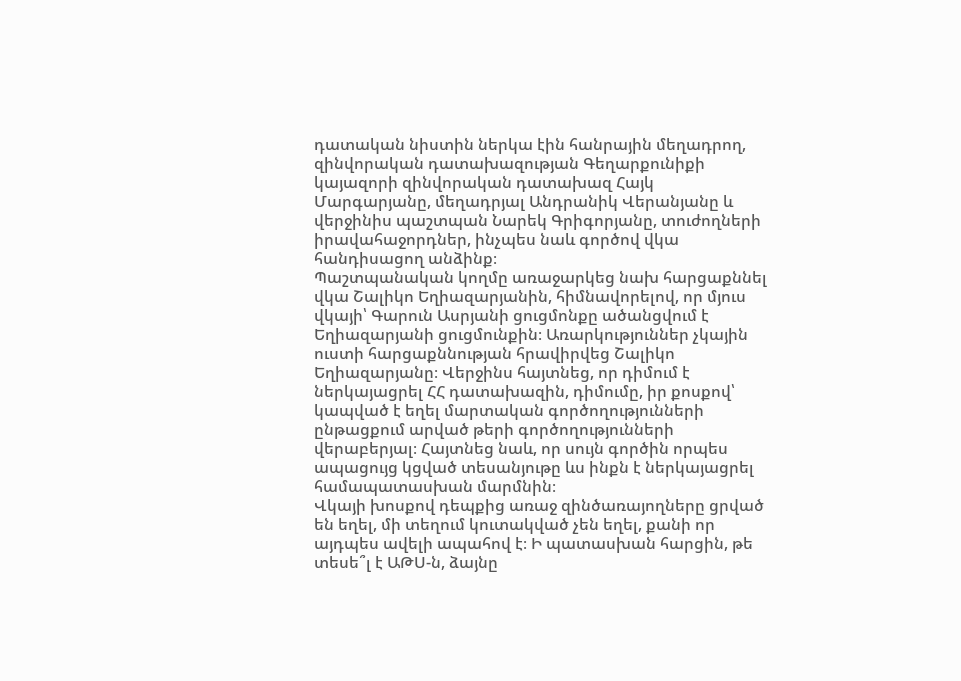դատական նիստին ներկա էին հանրային մեղադրող, զինվորական դատախազության Գեղարքունիքի կայազորի զինվորական դատախազ Հայկ Մարգարյանը, մեղադրյալ Անդրանիկ Վերանյանը և վերջինիս պաշտպան Նարեկ Գրիգորյանը, տուժողների իրավահաջորդներ, ինչպես նաև գործով վկա հանդիսացող անձինք։
Պաշտպանական կողմը առաջարկեց նախ հարցաքննել վկա Շալիկո Եղիազարյանին, հիմնավորելով, որ մյուս վկայի՝ Գարուն Ասրյանի ցուցմոնքը ածանցվում է Եղիազարյանի ցուցմունքին։ Առարկություններ չկային ուստի հարցաքննության հրավիրվեց Շալիկո Եղիազարյանը։ Վերջինս հայտնեց, որ դիմում է ներկայացրել ՀՀ դատախազին, դիմումը, իր քոսքով՝ կապված է եղել մարտական գործողությունների ընթացքում արված թերի գործողությունների վերաբերյալ։ Հայտնեց նաև, որ սույն գործին որպես ապացույց կցված տեսանյութը ևս ինքն է ներկայացրել համապատասխան մարմնին։
Վկայի խոսքով դեպքից առաջ զինծառայողները ցրված են եղել, մի տեղում կուտակված չեն եղել, քանի որ այդպես ավելի ապահով է։ Ի պատասխան հարցին, թե տեսե՞լ է ԱԹՍ-ն, ձայնը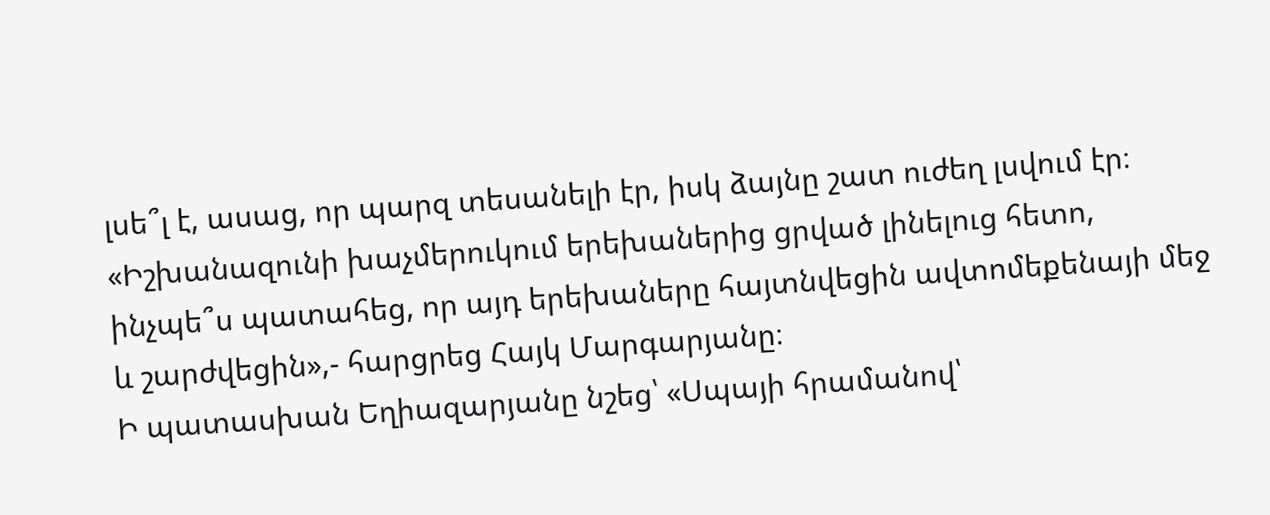լսե՞լ է, ասաց, որ պարզ տեսանելի էր, իսկ ձայնը շատ ուժեղ լսվում էր։
«Իշխանազունի խաչմերուկում երեխաներից ցրված լինելուց հետո, ինչպե՞ս պատահեց, որ այդ երեխաները հայտնվեցին ավտոմեքենայի մեջ և շարժվեցին»,- հարցրեց Հայկ Մարգարյանը։
Ի պատասխան Եղիազարյանը նշեց՝ «Սպայի հրամանով՝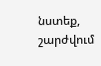նստեք, շարժվում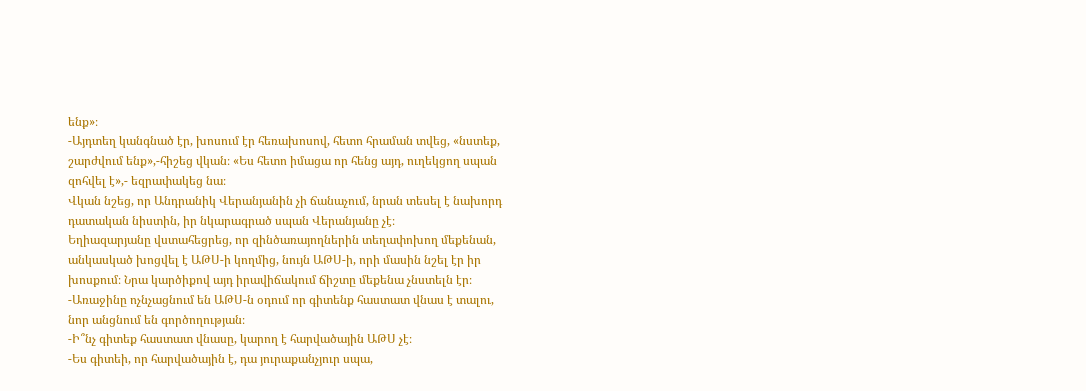ենք»։
-Այդտեղ կանգնած էր, խոսում էր հեռախոսով, հետո հրաման տվեց, «նստեք, շարժվում ենք»,-հիշեց վկան։ «Ես հետո իմացա որ հենց այդ, ուղեկցող սպան զոհվել է»,- եզրափակեց նա։
Վկան նշեց, որ Անդրանիկ Վերանյանին չի ճանաչում, նրան տեսել է նախորդ դատական նիստին, իր նկարագրած սպան Վերանյանը չէ։
Եղիազարյանը վստահեցրեց, որ զինծառայողներին տեղափոխող մեքենան, անկասկած խոցվել է ԱԹՍ-ի կողմից, նույն ԱԹՍ-ի, որի մասին նշել էր իր խոսքում։ Նրա կարծիքով այդ իրավիճակում ճիշտը մեքենա չնստելն էր։
-Առաջինը ոչնչացնում են ԱԹՍ-ն օդում որ գիտենք հաստատ վնաս է տալու, նոր անցնում են գործողության։
-Ի՞նչ գիտեք հաստատ վնասը, կարող է հարվածային ԱԹՍ չէ։
-Ես գիտեի, որ հարվածային է, դա յուրաքանչյուր սպա,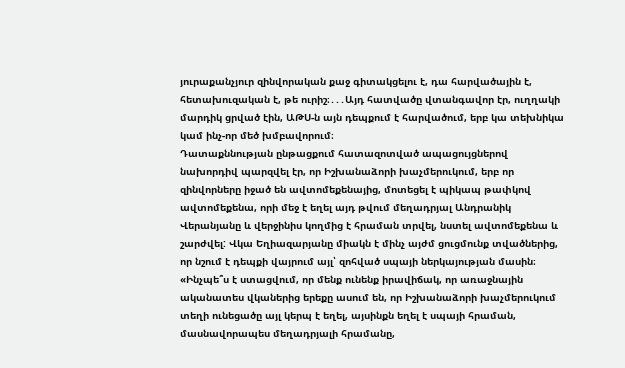յուրաքանչյուր զինվորական քաջ գիտակցելու է, դա հարվածային է, հետախուզական է, թե ուրիշ։․․․Այդ հատվածը վտանգավոր էր, ուղղակի մարդիկ ցրված էին, ԱԹՍ-ն այն դեպքում է հարվածում, երբ կա տեխնիկա կամ ինչ-որ մեծ խմբավորում։
Դատաքննության ընթացքում հատազոտված ապացույցներով նախորդիվ պարզվել էր, որ Իշխանաձորի խաչմերուկում, երբ որ զինվորները իջած են ավտոմեքենայից, մոտեցել է պիկապ թափկով ավտոմեքենա, որի մեջ է եղել այդ թվում մեղադրյալ Անդրանիկ Վերանյանը և վերջինիս կողմից է հրաման տրվել, նստել ավտոմեքենա և շարժվել: Վկա Եղիազարյանը միակն է մինչ այժմ ցուցմունք տվածներից, որ նշում է դեպքի վայրում այլ՝ զոհված սպայի ներկայության մասին։
«Ինչպե՞ս է ստացվում, որ մենք ունենք իրավիճակ, որ առաջնային ականատես վկաներից երեքը ասում են, որ Իշխանաձորի խաչմերուկում տեղի ունեցածը այլ կերպ է եղել, այսինքն եղել է սպայի հրաման, մասնավորապես մեղադրյալի հրամանը,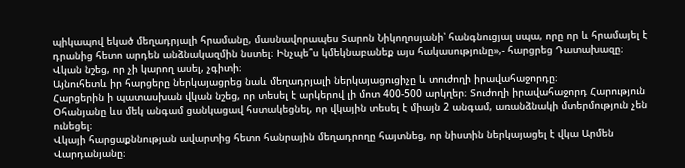պիկապով եկած մեղադրյալի հրամանը, մասնավորապես Տարոն Նիկողոսյանի՝ հանգնուցյալ սպա, որը որ և հրամայել է դրանից հետո արդեն անձնակազմին նստել։ Ինչպե՞ս կմեկնաբանեք այս հակասությունը»,- հարցրեց Դատախազը։
Վկան նշեց, որ չի կարող ասել, չգիտի։
Այնուհետև իր հարցերը ներկայացրեց նաև մեղադրյալի ներկայացուցիչը և տուժողի իրավահաջորդը։
Հարցերին ի պատասխան վկան նշեց, որ տեսել է արկերով լի մոտ 400-500 արկղեր։ Տուժողի իրավահաջորդ Հարություն Օհանյանը ևս մեկ անգամ ցանկացավ հստակեցնել, որ վկային տեսել է միայն 2 անգամ, առանձնակի մտերմություն չեն ունեցել։
Վկայի հարցաքննության ավարտից հետո հանրային մեղադրողը հայտնեց, որ նիստին ներկայացել է վկա Արմեն Վարդանյանը։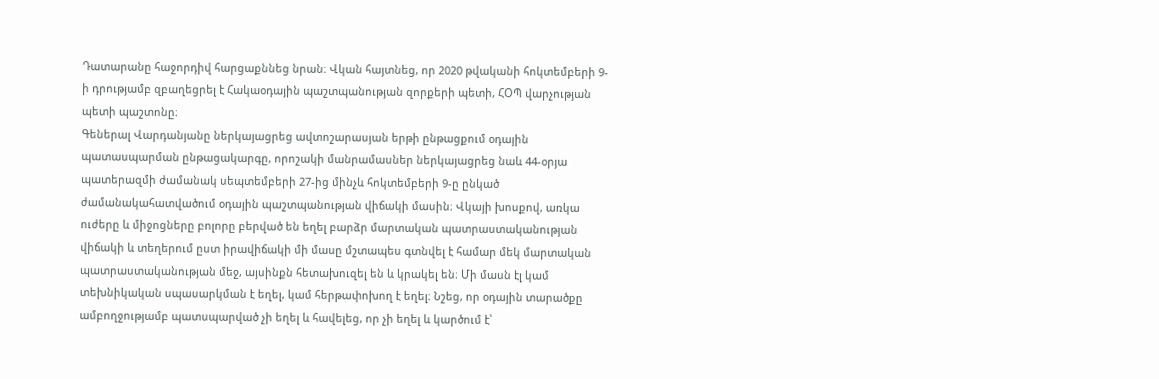Դատարանը հաջորդիվ հարցաքննեց նրան։ Վկան հայտնեց, որ 2020 թվականի հոկտեմբերի 9-ի դրությամբ զբաղեցրել է Հակաօդային պաշտպանության զորքերի պետի, ՀՕՊ վարչության պետի պաշտոնը։
Գեներալ Վարդանյանը ներկայացրեց ավտոշարասյան երթի ընթացքում օդային պատասպարման ընթացակարգը, որոշակի մանրամասներ ներկայացրեց նաև 44-օրյա պատերազմի ժամանակ սեպտեմբերի 27-ից մինչև հոկտեմբերի 9-ը ընկած ժամանակահատվածում օդային պաշտպանության վիճակի մասին։ Վկայի խոսքով, առկա ուժերը և միջոցները բոլորը բերված են եղել բարձր մարտական պատրաստականության վիճակի և տեղերում ըստ իրավիճակի մի մասը մշտապես գտնվել է համար մեկ մարտական պատրաստականության մեջ, այսինքն հետախուզել են և կրակել են։ Մի մասն էլ կամ տեխնիկական սպասարկման է եղել, կամ հերթափոխող է եղել։ Նշեց, որ օդային տարածքը ամբողջությամբ պատսպարված չի եղել և հավելեց, որ չի եղել և կարծում է՝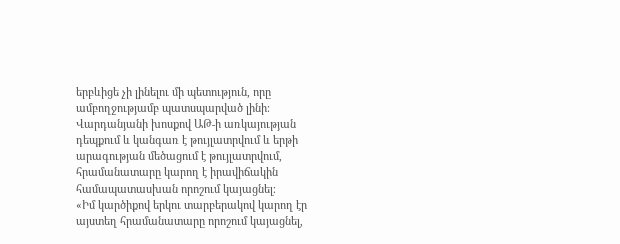երբևիցե չի լինելու մի պետություն, որը ամբողջությամբ պատսպարված լինի։
Վարդանյանի խոսքով ԱԹ-ի առկայության դեպքում և կանգառ է թույլատրվում և երթի արագության մեծացում է թույլատրվում, հրամանատարը կարող է իրավիճակին համապատասխան որոշում կայացնել։
«Իմ կարծիքով երկու տարբերակով կարող էր այստեղ հրամանատարը որոշում կայացնել,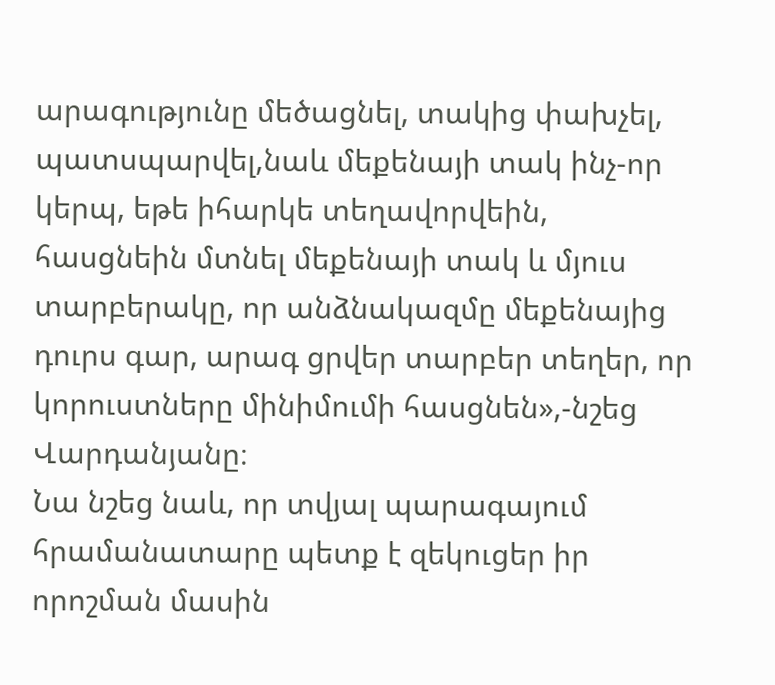արագությունը մեծացնել, տակից փախչել, պատսպարվել,նաև մեքենայի տակ ինչ-որ կերպ, եթե իհարկե տեղավորվեին, հասցնեին մտնել մեքենայի տակ և մյուս տարբերակը, որ անձնակազմը մեքենայից դուրս գար, արագ ցրվեր տարբեր տեղեր, որ կորուստները մինիմումի հասցնեն»,-նշեց Վարդանյանը։
Նա նշեց նաև, որ տվյալ պարագայում հրամանատարը պետք է զեկուցեր իր որոշման մասին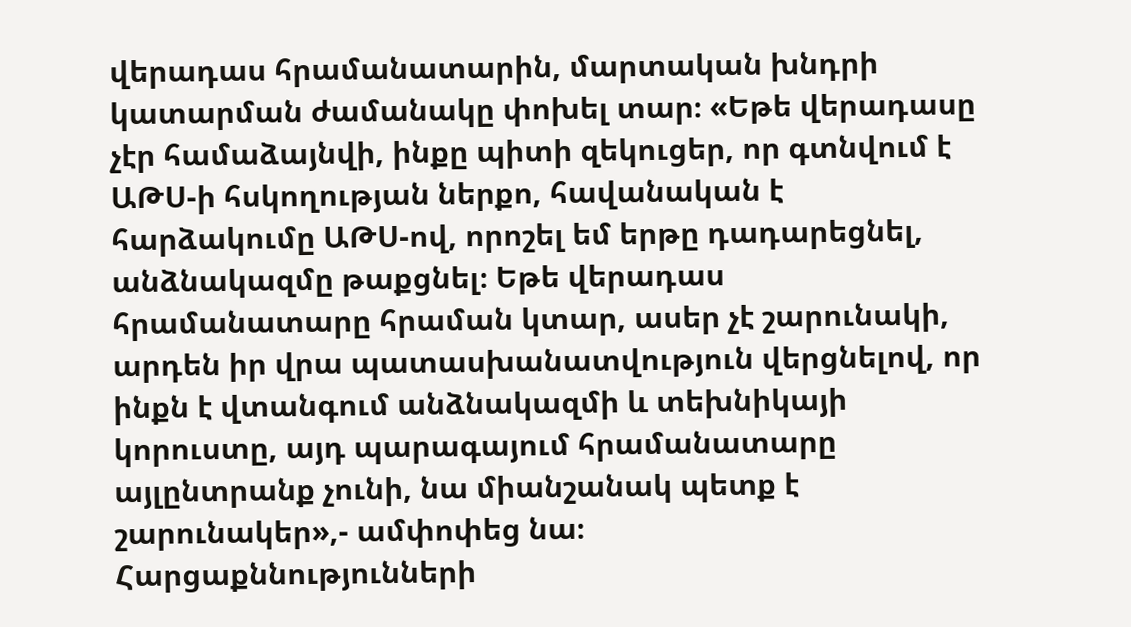վերադաս հրամանատարին, մարտական խնդրի կատարման ժամանակը փոխել տար։ «Եթե վերադասը չէր համաձայնվի, ինքը պիտի զեկուցեր, որ գտնվում է ԱԹՍ-ի հսկողության ներքո, հավանական է հարձակումը ԱԹՍ-ով, որոշել եմ երթը դադարեցնել, անձնակազմը թաքցնել։ Եթե վերադաս հրամանատարը հրաման կտար, ասեր չէ շարունակի, արդեն իր վրա պատասխանատվություն վերցնելով, որ ինքն է վտանգում անձնակազմի և տեխնիկայի կորուստը, այդ պարագայում հրամանատարը այլընտրանք չունի, նա միանշանակ պետք է շարունակեր»,- ամփոփեց նա։
Հարցաքննությունների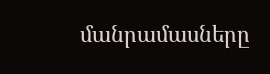մանրամասները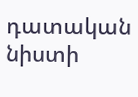դատական նիստի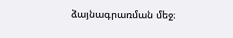ձայնագրառման մեջ։